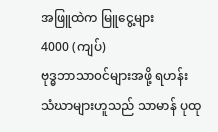အဖြူထဲက မြူငွေ့များ
4000 (ကျပ်)
ဗုဒ္ဓဘာသာ၀င်များအဖို့ ရဟန်း သံဃာများဟူသည် သာမာန် ပုထု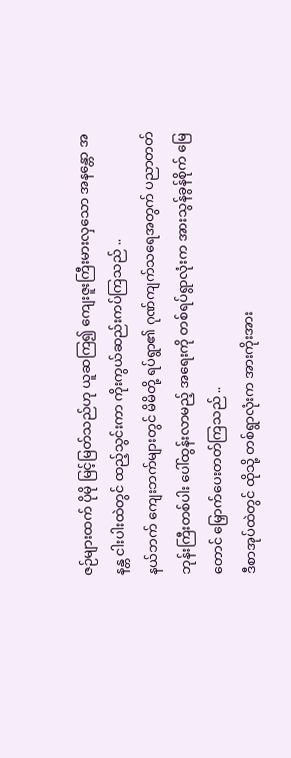ဇဉ်များထက် ပိုမို မြင့်မြတ်သည်ဟု ယူဆကြ၍ ကျေးဇူးကြီးမားလှသော အနန္တော အနန္တ ငါးပါးထဲတွင် ထည့်သွင်းကာ ကိုးကွယ်ဆည်းကပ်ကြသည် ..
နယ်ဘက် ကျေးဘက်များတွင် မိမိတို့ ရပ်ရွာ၏ ဂုဏ်ကျက်သရေအတွက် ပညာတတ် ဘုန်းကြီးတစ်ပါး ပေါ်ထွန်းလာမည့် အရေးကို တစ်ရပ်ရွာလုံးက အားသွန်ခွန်စိုက် မြေတောင် မြှောက်ပေးတတ်ကြသည် ..
ဒီစာအုပ်ထဲတွင် ထိုသို့ တစ်ရွာလုံးက အားကိုးအား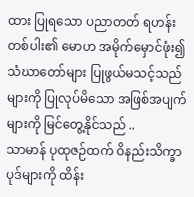ထား ပြုရသော ပညာတတ် ရဟန်း တစ်ပါး၏ မောဟ အမိုက်မှောင်ဖုံး၍ သံဃာတော်များ ပြုဖွယ်မသင့်သည်များကို ပြုလုပ်မိသော အဖြစ်အပျက်များကို မြင်တွေ့နိုင်သည် ..
သာမာန် ပုထုဇဉ်ထက် ဝိနည်းသိက္ခာပုဒ်များကို ထိန်း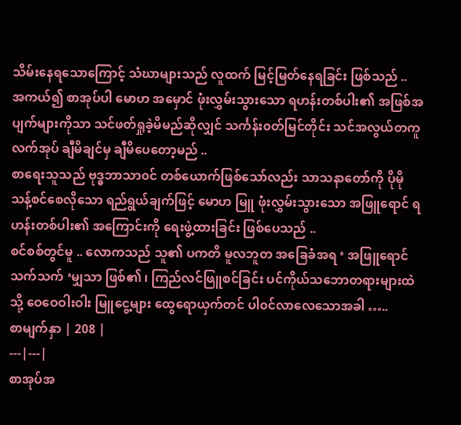သိမ်းနေရသောကြောင့် သံဃာများသည် လူထက် မြင့်မြတ်နေရခြင်း ဖြစ်သည် ..
အကယ်၍ စာအုပ်ပါ မောဟ အမှောင် ဖုံးလွှမ်းသွားသော ရဟန်းတစ်ပါး၏ အဖြစ်အပျက်များကိုသာ သင်ဖတ်ရှုခဲ့မိမည်ဆိုလျှင် သင်္ကန်း၀တ်မြင်တိုင်း သင်အလွယ်တကူ လက်အုပ် ချီမိချင်မှ ချီမိပေတော့မည် ..
စာရေးသူသည် ဗုဒ္ဓဘာသာ၀င် တစ်ယောက်ဖြစ်သော်လည်း သာသနာတော်ကို ပိုမို သန့်စင်စေလိုသော ရည်ရွယ်ချက်ဖြင့် မောဟ မြူ ဖုံးလွှမ်းသွားသော အဖြူရောင် ရဟန်းတစ်ပါး၏ အကြောင်းကို ရေးဖွဲ့ထားခြင်း ဖြစ်ပေသည် ..
စင်စစ်တွင်မူ .. လောကသည် သူ၏ ပကတိ မူလဘူတ အခြေခံအရ ‘ အဖြူရောင် သက်သက် ‘မျှသာ ဖြစ်၏ ၊ ကြည်လင်ဖြူစင်ခြင်း ပင်ကိုယ်သဘောတရားများထဲသို့ ဝေဝေဝါးဝါး မြူငွေ့များ ထွေရောယှက်တင် ပါ၀င်လာလေသောအခါ …..
စာမျက်နှာ | 208 |
---|---|
စာအုပ်အ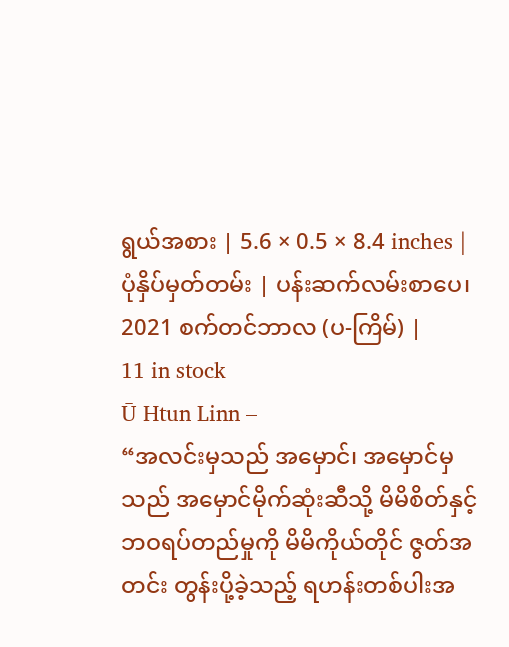ရွယ်အစား | 5.6 × 0.5 × 8.4 inches |
ပုံနှိပ်မှတ်တမ်း | ပန်းဆက်လမ်းစာပေ၊ 2021 စက်တင်ဘာလ (ပ-ကြိမ်) |
11 in stock
Ū Htun Linn –
“အလင်းမှသည် အမှောင်၊ အမှောင်မှသည် အမှောင်မိုက်ဆုံးဆီသို့ မိမိစိတ်နှင့်ဘဝရပ်တည်မှုကို မိမိကိုယ်တိုင် ဇွတ်အတင်း တွန်းပို့ခဲ့သည့် ရဟန်းတစ်ပါးအ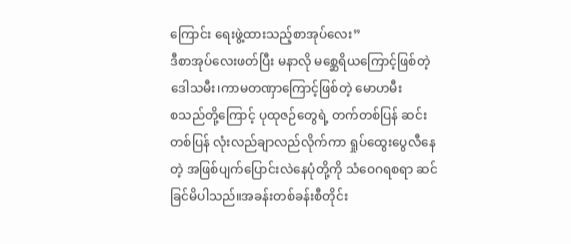ကြောင်း ရေးဖွဲ့ထားသည့်စာအုပ်လေး”
ဒီစာအုပ်လေးဖတ်ပြီး မနာလို မစ္ဆေရိယကြောင့်ဖြစ်တဲ့ဒေါသမီး၊ကာမတဏှာကြောင့်ဖြစ်တဲ့ မောဟမီး
စသည်တို့ကြောင့် ပုထုဇဉ်တွေရဲ့ တက်တစ်ပြန် ဆင်းတစ်ပြန် လုံးလည်ချာလည်လိုက်ကာ ရှုပ်ထွေးပွေလီနေတဲ့ အဖြစ်ပျက်ပြောင်းလဲနေပုံတို့ကို သံဝေဂရစရာ ဆင်ခြင်မိပါသည်။အခန်းတစ်ခန်းစီတိုင်း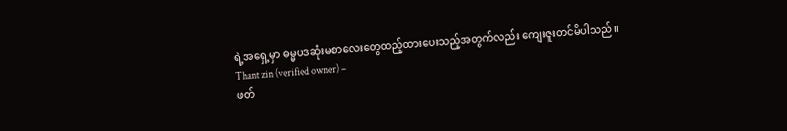ရဲ့အရှေ့မှာ ဓမ္မပဒဆုံးမစာလေးတွေထည့်ထားပေးသည့်အတွက်လည်း ကျေးဇူးတင်မိပါသည်။
Thant zin (verified owner) –
ဖတ်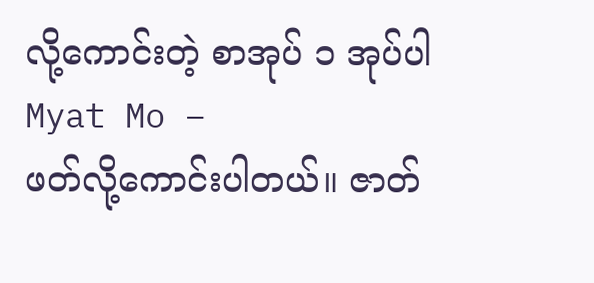လို့ကောင်းတဲ့ စာအုပ် ၁ အုပ်ပါ
Myat Mo –
ဖတ်လို့ကောင်းပါတယ်။ ဇာတ်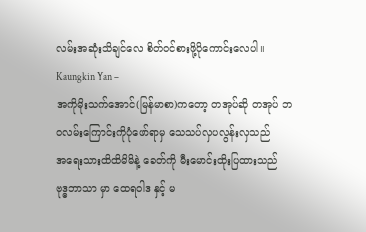လမ်းအဆုံးသိချင်လေ စိတ်ဝင်စားဖို့ပိုကောင်းလေပါ။
Kaungkin Yan –
အကိုမိုးသက်အောင်(မြန်မာစာ)ကတော့ တအုပ်ဆို တအုပ် ဘဝလမ်းကြောင်းကိုပုံဖော်ရာမှ သေသပ်လှပလွန်းလှသည်
အရေးသားထိထိမိမိနဲ့ ခေတ်ကို မီးမောင်းထိုးပြထားသည်
ဗုဒ္ဓဘာသာ မှာ ထေရဝါဒ နှင့် မ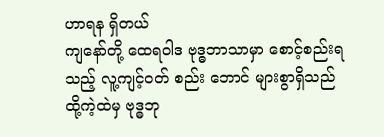ဟာရန ရှိတယ်
ကျနော်တို့ ထေရဝါဒ ဗုဒ္ဓဘာသာမှာ စောင့်စည်းရသည့် လူ့ကျင့်ဝတ် စည်း ဘောင် များစွာရှိသည်
ထို့ကဲ့ထဲမှ ဗုဒ္ဓဘု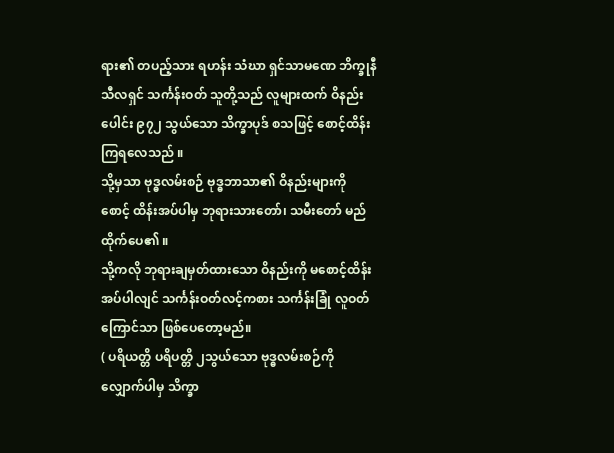ရား၏ တပည့်သား ရဟန်း သံဃာ ရှင်သာမဏေ ဘိက္ခုနီ သီလရှင် သင်္ကန်းဝတ် သူတို့သည် လူများထက် ဝိနည်းပေါင်း ၉၇၂ သွယ်သော သိက္ခာပုဒ် စသဖြင့် စောင့်ထိန်းကြရလေသည် ။
သို့မှသာ ဗုဒ္ဓလမ်းစဉ် ဗုဒ္ဓဘာသာ၏ ဝိနည်းများကို စောင့် ထိန်းအပ်ပါမှ ဘုရားသားတော်၊ သမီးတော် မည်ထိုက်ပေ၏ ။
သို့ကလို ဘုရားချမှတ်ထားသော ဝိနည်းကို မစောင့်ထိန်းအပ်ပါလျင် သင်္ကန်းဝတ်လင့်ကစား သင်္ကန်းခြုံ လူဝတ်ကြောင်သာ ဖြစ်ပေတော့မည်။
( ပရိယတ္တိ ပရိပတ္တိ ၂သွယ်သော ဗုဒ္ဓလမ်းစဉ်ကို လျှောက်ပါမှ သိက္ခာ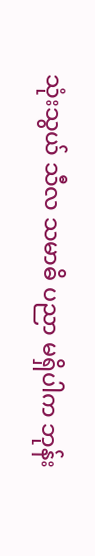သုံးသွယ် သီလ သမာဓိ ပညာ မရှိပါက ဘုန်း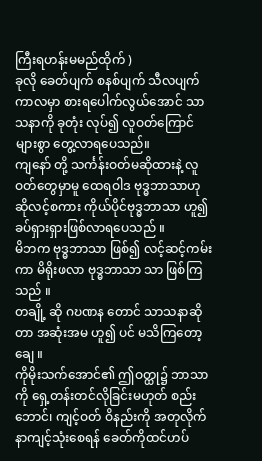ကြီးရဟန်းမမည်ထိုက် )
ခုလို ခေတ်ပျက် စနစ်ပျက် သီလပျက် ကာလမှာ စားရပေါက်လွယ်အောင် သာသနာကို ခုတုံး လုပ်၍ လူဝတ်ကြောင်များစွာ တွေ့လာရပေသည်။
ကျနော် တို့ သင်္ကန်းဝတ်မဆိုထားနဲ့ လူဝတ်တွေမှာမူ ထေရဝါဒ ဗုဒ္ဓဘာသာဟု ဆိုလင့်စကား ကိုယ်ပိုင်ဗုဒ္ဓဘာသာ ဟူ၍ ခပ်ရှားရှားဖြစ်လာရပေသည် ။
မိဘက ဗုဒ္ဓဘာသာ ဖြစ်၍ လင့်ဆင့်ကမ်းကာ မိရိုးဖလာ ဗုဒ္ဓဘာသာ သာ ဖြစ်ကြသည် ။
တချို့ ဆို ဂဎဏန တောင် သာသနာဆိုတာ အဆုံးအမ ဟူ၍ ပင် မသိကြတော့ချေ ။
ကိုမိုးသက်အောင်၏ ဤဝတ္ထု၌ ဘာသာကို ရှေ့တန်းတင်လိုခြင်းမဟုတ် စည်းဘောင်၊ ကျင့်ဝတ် ဝိနည်းကို အတုလိုက်နာကျင့်သုံးစေရန် ခေတ်ကိုထင်ဟပ်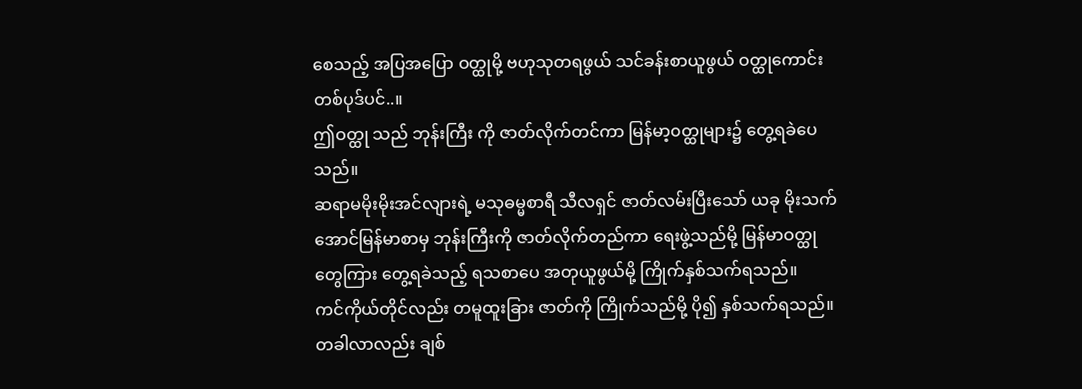စေသည့် အပြအပြော ဝတ္ထုမို့ ဗဟုသုတရဖွယ် သင်ခန်းစာယူဖွယ် ဝတ္ထုကောင်းတစ်ပုဒ်ပင်..။
ဤဝတ္ထု သည် ဘုန်းကြီး ကို ဇာတ်လိုက်တင်ကာ မြန်မာ့၀တ္ထုများ၌ တွေ့ရခဲပေသည်။
ဆရာမမိုးမိုးအင်လျားရဲ့ မသုဓမ္မစာရီ သီလရှင် ဇာတ်လမ်းပြီးသော် ယခု မိုးသက်အောင်မြန်မာစာမှ ဘုန်းကြီးကို ဇာတ်လိုက်တည်ကာ ရေးဖွဲ့သည်မို့ မြန်မာဝတ္ထုတွေကြား တွေ့ရခဲသည့် ရသစာပေ အတုယူဖွယ်မို့ ကြိုက်နှစ်သက်ရသည်။
ကင်ကိုယ်တိုင်လည်း တမူထူးခြား ဇာတ်ကို ကြိုက်သည်မို့ ပို၍ နှစ်သက်ရသည်။
တခါလာလည်း ချစ်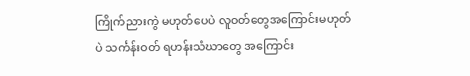ကြိုက်ညားကွဲ မဟုတ်ပေပဲ လူဝတ်တွေအကြောင်းမဟုတ်ပဲ သင်္ကန်းဝတ် ရဟန်းသံဃာတွေ အကြောင်း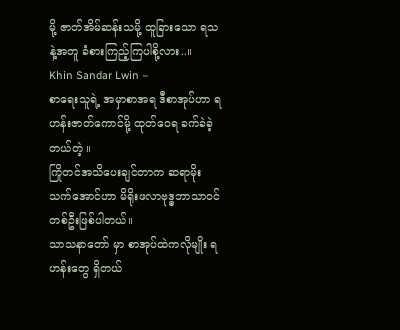မို့ ဇာတ်အိမ်ဆန်းသမို့ ထူခြားသော ရသနဲ့အတူ ခံစားကြည့်ကြပါစို့လား..။
Khin Sandar Lwin –
စာရေးသူရဲ့ အမှာစာအရ ဒီစာအုပ်ဟာ ရဟန်းဇာတ်ကောင်မို့ ထုတ်ဝေရ ခက်ခဲခဲ့တယ်တဲ့ ။
ကြိုတင်အသိပေးချင်တာက ဆရာမိုးသက်အောင်ဟာ မိရိုးဖလာဗုဒ္ဓဘာသာ၀င်တစ်ဦးဖြစ်ပါတယ်။
သာသနာတော် မှာ စာအုပ်ထဲကလိုမျိုး ရဟန်းတွေ ရှိတယ်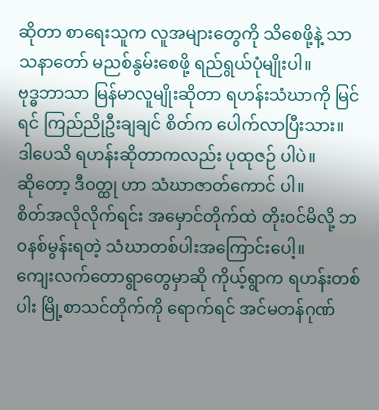ဆိုတာ စာရေးသူက လူအများတွေကို သိစေဖို့နဲ့ သာသနာတော် မညစ်နွမ်းစေဖို့ ရည်ရွယ်ပုံမျိုးပါ။
ဗုဒ္ဓဘာသာ မြန်မာလူမျိုးဆိုတာ ရဟန်းသံဃာကို မြင်ရင် ကြည်ညိုဦးချချင် စိတ်က ပေါက်လာပြီးသား။
ဒါပေသိ ရဟန်းဆိုတာကလည်း ပုထုဇဉ် ပါပဲ။
ဆိုတော့ ဒီ၀တ္ထု ဟာ သံဃာဇာတ်ကောင် ပါ။
စိတ်အလိုလိုက်ရင်း အမှောင်တိုက်ထဲ တိုး၀င်မိလို့ ဘ၀နစ်မွန်းရတဲ့ သံဃာတစ်ပါးအကြောင်းပေါ့။
ကျေးလက်တောရွာတွေမှာဆို ကိုယ့်ရွာက ရဟန်းတစ်ပါး မြို့စာသင်တိုက်ကို ရောက်ရင် အင်မတန်ဂုဏ်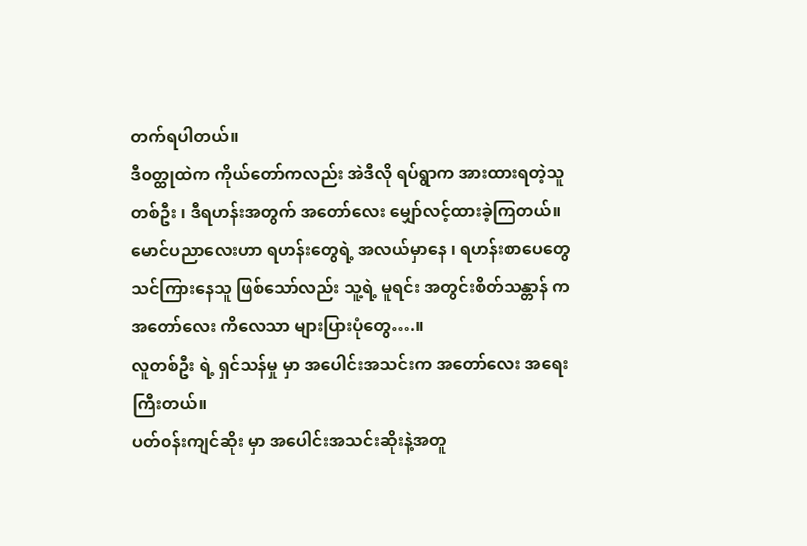တက်ရပါတယ်။
ဒီ၀တ္ထုထဲက ကိုယ်တော်ကလည်း အဲဒီလို ရပ်ရွာက အားထားရတဲ့သူတစ်ဦး ၊ ဒီရဟန်းအတွက် အတော်လေး မျှော်လင့်ထားခဲ့ကြတယ်။
မောင်ပညာလေးဟာ ရဟန်းတွေရဲ့ အလယ်မှာနေ ၊ ရဟန်းစာပေတွေ သင်ကြားနေသူ ဖြစ်သော်လည်း သူ့ရဲ့ မူရင်း အတွင်းစိတ်သန္တာန် က အတော်လေး ကိလေသာ များပြားပုံတွေ….။
လူတစ်ဦး ရဲ့ ရှင်သန်မှု မှာ အပေါင်းအသင်းက အတော်လေး အရေးကြီးတယ်။
ပတ်၀န်းကျင်ဆိုး မှာ အပေါင်းအသင်းဆိုးနဲ့အတူ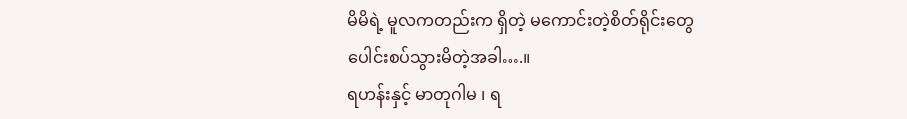မိမိရဲ့ မူလကတည်းက ရှိတဲ့ မကောင်းတဲ့စိတ်ရိုင်းတွေ ပေါင်းစပ်သွားမိတဲ့အခါ….။
ရဟန်းနှင့် မာတုဂါမ ၊ ရ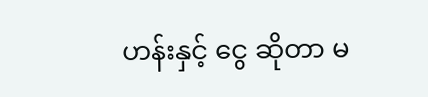ဟန်းနှင့် ငွေ ဆိုတာ မ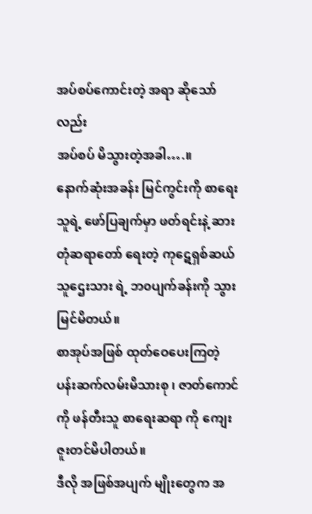အပ်စပ်ကောင်းတဲ့ အရာ ဆိုသော်လည်း
အပ်စပ် မိသွားတဲ့အခါ….။
နောက်ဆုံးအခန်း မြင်ကွင်းကို စာရေးသူရဲ့ ဖော်ပြချက်မှာ ဖတ်ရင်းနဲ့ ဆားတုံဆရာတော် ရေးတဲ့ ကုဋေရှစ်ဆယ်သူဌေးသား ရဲ့ ဘ၀ပျက်ခန်းကို သွားမြင်မိတယ်။
စာအုပ်အဖြစ် ထုတ်ဝေပေးကြတဲ့ ပန်းဆက်လမ်းမိသားစု ၊ ဇာတ်ကောင်ကို ဖန်တီးသူ စာရေးဆရာ ကို ကျေးဇူးတင်မိပါတယ်။
ဒီလို အဖြစ်အပျက် မျိုးတွေက အ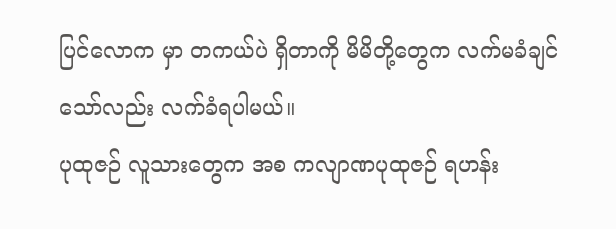ပြင်လောက မှာ တကယ်ပဲ ရှိတာကို မိမိတို့တွေက လက်မခံချင်သော်လည်း လက်ခံရပါမယ်။
ပုထုဇဉ် လူသားတွေက အစ ကလျာဏပုထုဇဉ် ရဟန်း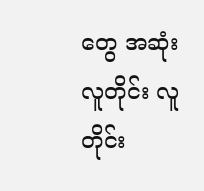တွေ အဆုံး လူတိုင်း လူတိုင်း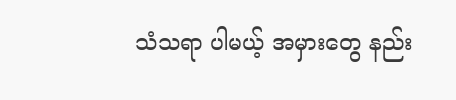သံသရာ ပါမယ့် အမှားတွေ နည်း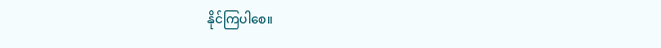နိုင်ကြပါစေ။